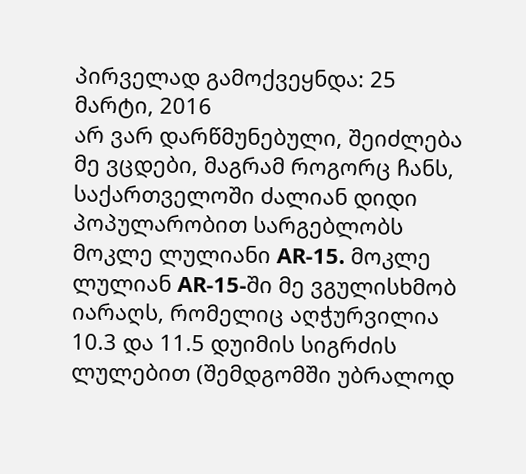პირველად გამოქვეყნდა: 25 მარტი, 2016
არ ვარ დარწმუნებული, შეიძლება მე ვცდები, მაგრამ როგორც ჩანს, საქართველოში ძალიან დიდი პოპულარობით სარგებლობს მოკლე ლულიანი AR-15. მოკლე ლულიან AR-15-ში მე ვგულისხმობ იარაღს, რომელიც აღჭურვილია 10.3 და 11.5 დუიმის სიგრძის ლულებით (შემდგომში უბრალოდ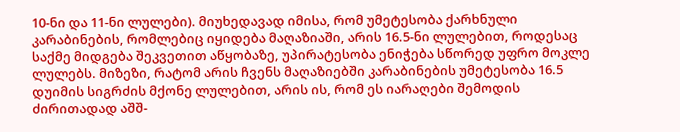10-ნი და 11-ნი ლულები). მიუხედავად იმისა, რომ უმეტესობა ქარხნული კარაბინების, რომლებიც იყიდება მაღაზიაში, არის 16.5-ნი ლულებით, როდესაც საქმე მიდგება შეკვეთით აწყობაზე, უპირატესობა ენიჭება სწორედ უფრო მოკლე ლულებს. მიზეზი, რატომ არის ჩვენს მაღაზიებში კარაბინების უმეტესობა 16.5 დუიმის სიგრძის მქონე ლულებით, არის ის, რომ ეს იარაღები შემოდის ძირითადად აშშ-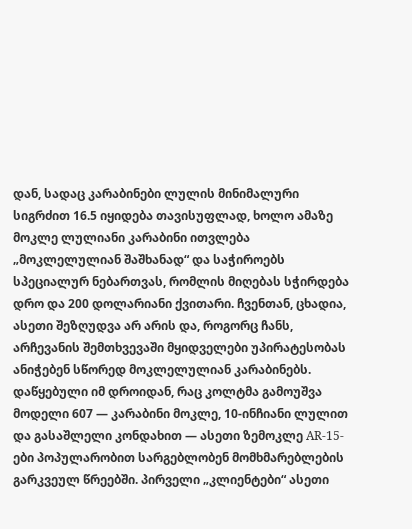დან, სადაც კარაბინები ლულის მინიმალური სიგრძით 16.5 იყიდება თავისუფლად, ხოლო ამაზე მოკლე ლულიანი კარაბინი ითვლება „მოკლელულიან შაშხანად“ და საჭიროებს სპეციალურ ნებართვას, რომლის მიღებას სჭირდება დრო და 200 დოლარიანი ქვითარი. ჩვენთან, ცხადია, ასეთი შეზღუდვა არ არის და, როგორც ჩანს, არჩევანის შემთხვევაში მყიდველები უპირატესობას ანიჭებენ სწორედ მოკლელულიან კარაბინებს.
დაწყებული იმ დროიდან, რაც კოლტმა გამოუშვა მოდელი 607 — კარაბინი მოკლე, 10-ინჩიანი ლულით და გასაშლელი კონდახით — ასეთი ზემოკლე AR-15-ები პოპულარობით სარგებლობენ მომხმარებლების გარკვეულ წრეებში. პირველი „კლიენტები“ ასეთი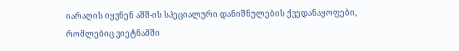იარაღის იყვნენ აშშ-ის სპეციალური დანიშნულების ქვედანაყოფები, რომლებიც ვიეტნამში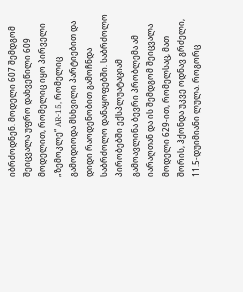იბრძოდნენ. მოდელი 607 შემდგომ შეიცვალა უფრო დახვეწილი 609 მოდელით, რომელიც იყო პირველი „ზემოკლე“ AR-15, რომელიც გამოდიოდა მსხვილი პარტიებით და დიდი რაოდენობით გამოჩნდა საბრძოლო დანაყოფებში. საბრძოლო პირობებში ექსპლუატაციამ გამოავლინა ბევრი პრობლემა ამ იარაღთან და ის შემდგომ შეიცვალა მოდელი 629-ით, რომელსაც, მათ შორის, ჰქონდა უკვე ოდნავ გრძელი, 11.5-დუიმიანი ლულა. როგორც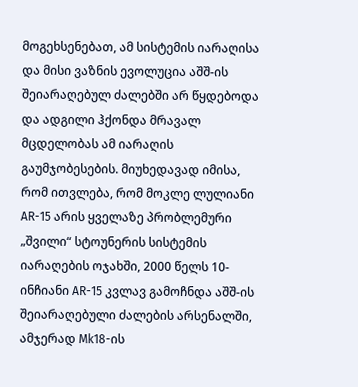მოგეხსენებათ, ამ სისტემის იარაღისა და მისი ვაზნის ევოლუცია აშშ-ის შეიარაღებულ ძალებში არ წყდებოდა და ადგილი ჰქონდა მრავალ მცდელობას ამ იარაღის გაუმჯობესების. მიუხედავად იმისა, რომ ითვლება, რომ მოკლე ლულიანი AR-15 არის ყველაზე პრობლემური „შვილი“ სტოუნერის სისტემის იარაღების ოჯახში, 2000 წელს 10-ინჩიანი AR-15 კვლავ გამოჩნდა აშშ-ის შეიარაღებული ძალების არსენალში, ამჯერად Mk18-ის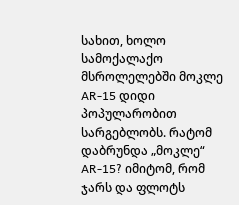სახით, ხოლო სამოქალაქო მსროლელებში მოკლე AR-15 დიდი პოპულარობით სარგებლობს. რატომ დაბრუნდა „მოკლე“ AR-15? იმიტომ, რომ ჯარს და ფლოტს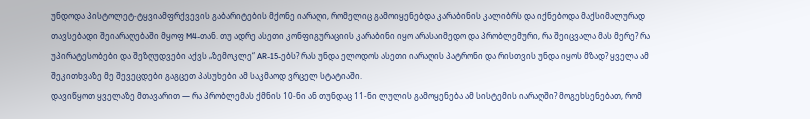უნდოდა პისტოლეტ-ტყვიამფრქვევის გაბარიტების მქონე იარაღი, რომელიც გამოიყენებდა კარაბინის კალიბრს და იქნებოდა მაქსიმალურად თავსებადი შეიარაღებაში მყოფ M4-თან. თუ ადრე ასეთი კონფიგურაციის კარაბინი იყო არასაიმედო და პრობლემური, რა შეიცვალა მას მერე? რა უპირატესობები და შეზღუდვები აქვს „ზემოკლე“ AR-15-ებს? რას უნდა ელოდოს ასეთი იარაღის პატრონი და რისთვის უნდა იყოს მზად? ყველა ამ შეკითხვაზე მე შევეცდები გაგცეთ პასუხები ამ საკმაოდ ვრცელ სტატიაში.
დავიწყოთ ყველაზე მთავარით — რა პრობლემას ქმნის 10-ნი ან თუნდაც 11-ნი ლულის გამოყენება ამ სისტემის იარაღში? მოგეხსენებათ, რომ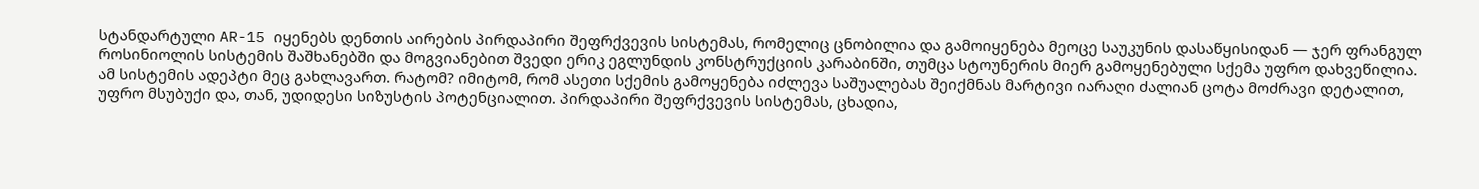სტანდარტული AR-15 იყენებს დენთის აირების პირდაპირი შეფრქვევის სისტემას, რომელიც ცნობილია და გამოიყენება მეოცე საუკუნის დასაწყისიდან — ჯერ ფრანგულ როსინიოლის სისტემის შაშხანებში და მოგვიანებით შვედი ერიკ ეგლუნდის კონსტრუქციის კარაბინში, თუმცა სტოუნერის მიერ გამოყენებული სქემა უფრო დახვეწილია. ამ სისტემის ადეპტი მეც გახლავართ. რატომ? იმიტომ, რომ ასეთი სქემის გამოყენება იძლევა საშუალებას შეიქმნას მარტივი იარაღი ძალიან ცოტა მოძრავი დეტალით, უფრო მსუბუქი და, თან, უდიდესი სიზუსტის პოტენციალით. პირდაპირი შეფრქვევის სისტემას, ცხადია,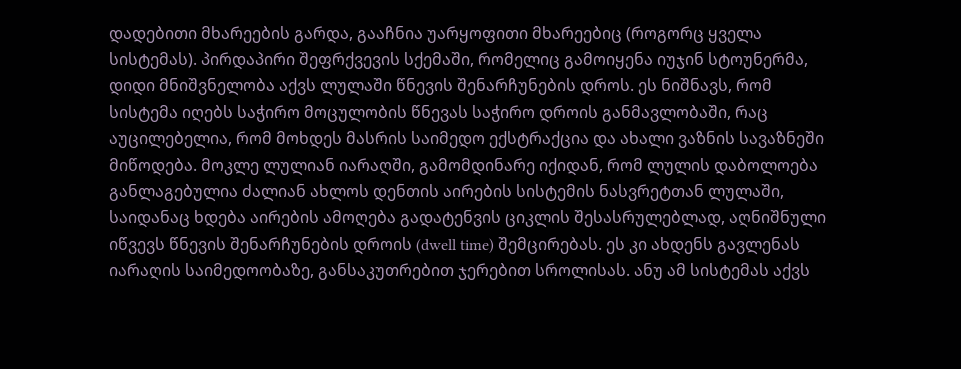დადებითი მხარეების გარდა, გააჩნია უარყოფითი მხარეებიც (როგორც ყველა სისტემას). პირდაპირი შეფრქვევის სქემაში, რომელიც გამოიყენა იუჯინ სტოუნერმა, დიდი მნიშვნელობა აქვს ლულაში წნევის შენარჩუნების დროს. ეს ნიშნავს, რომ სისტემა იღებს საჭირო მოცულობის წნევას საჭირო დროის განმავლობაში, რაც აუცილებელია, რომ მოხდეს მასრის საიმედო ექსტრაქცია და ახალი ვაზნის სავაზნეში მიწოდება. მოკლე ლულიან იარაღში, გამომდინარე იქიდან, რომ ლულის დაბოლოება განლაგებულია ძალიან ახლოს დენთის აირების სისტემის ნასვრეტთან ლულაში, საიდანაც ხდება აირების ამოღება გადატენვის ციკლის შესასრულებლად, აღნიშნული იწვევს წნევის შენარჩუნების დროის (dwell time) შემცირებას. ეს კი ახდენს გავლენას იარაღის საიმედოობაზე, განსაკუთრებით ჯერებით სროლისას. ანუ ამ სისტემას აქვს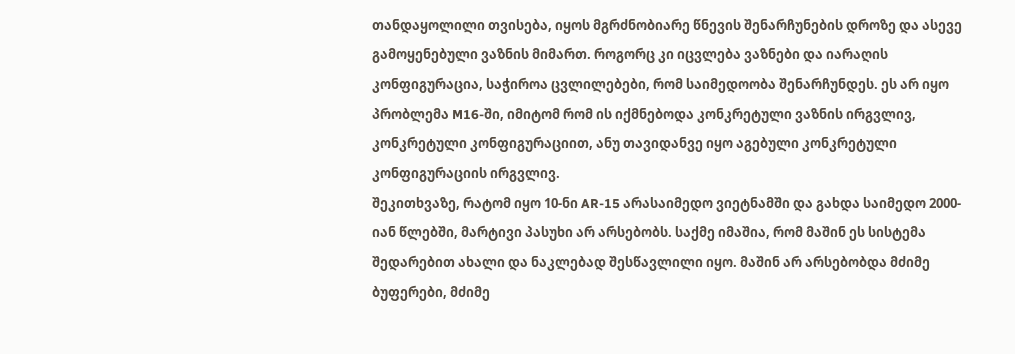თანდაყოლილი თვისება, იყოს მგრძნობიარე წნევის შენარჩუნების დროზე და ასევე გამოყენებული ვაზნის მიმართ. როგორც კი იცვლება ვაზნები და იარაღის კონფიგურაცია, საჭიროა ცვლილებები, რომ საიმედოობა შენარჩუნდეს. ეს არ იყო პრობლემა M16-ში, იმიტომ რომ ის იქმნებოდა კონკრეტული ვაზნის ირგვლივ, კონკრეტული კონფიგურაციით, ანუ თავიდანვე იყო აგებული კონკრეტული კონფიგურაციის ირგვლივ.
შეკითხვაზე, რატომ იყო 10-ნი AR-15 არასაიმედო ვიეტნამში და გახდა საიმედო 2000-იან წლებში, მარტივი პასუხი არ არსებობს. საქმე იმაშია, რომ მაშინ ეს სისტემა შედარებით ახალი და ნაკლებად შესწავლილი იყო. მაშინ არ არსებობდა მძიმე ბუფერები, მძიმე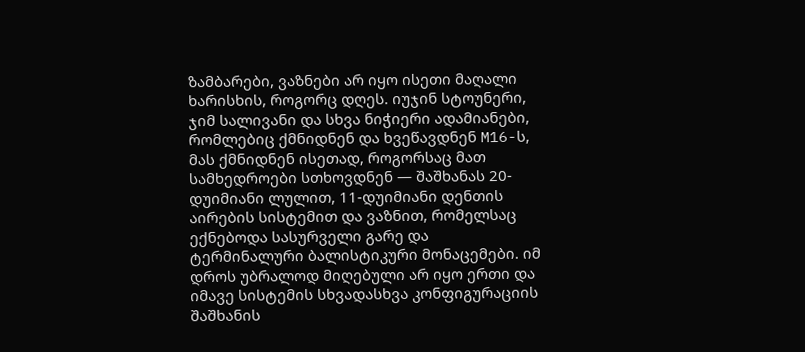ზამბარები, ვაზნები არ იყო ისეთი მაღალი ხარისხის, როგორც დღეს. იუჯინ სტოუნერი, ჯიმ სალივანი და სხვა ნიჭიერი ადამიანები, რომლებიც ქმნიდნენ და ხვეწავდნენ M16-ს, მას ქმნიდნენ ისეთად, როგორსაც მათ სამხედროები სთხოვდნენ — შაშხანას 20-დუიმიანი ლულით, 11-დუიმიანი დენთის აირების სისტემით და ვაზნით, რომელსაც ექნებოდა სასურველი გარე და ტერმინალური ბალისტიკური მონაცემები. იმ დროს უბრალოდ მიღებული არ იყო ერთი და იმავე სისტემის სხვადასხვა კონფიგურაციის შაშხანის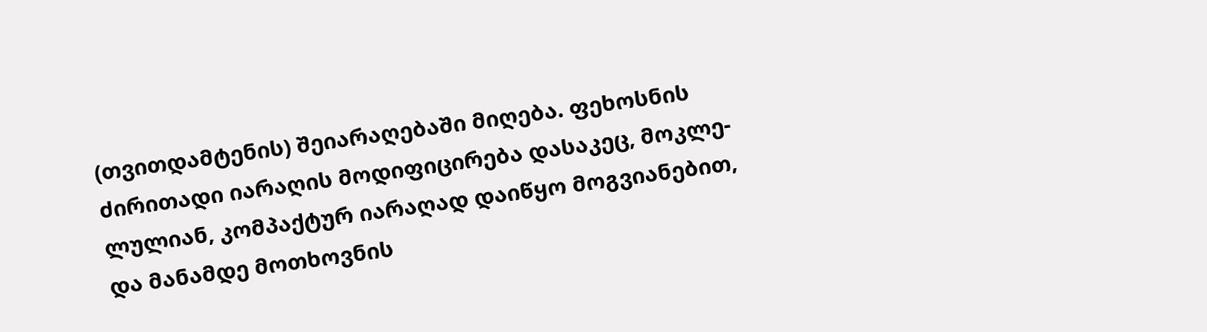(თვითდამტენის) შეიარაღებაში მიღება. ფეხოსნის ძირითადი იარაღის მოდიფიცირება დასაკეც, მოკლე-ლულიან, კომპაქტურ იარაღად დაიწყო მოგვიანებით, და მანამდე მოთხოვნის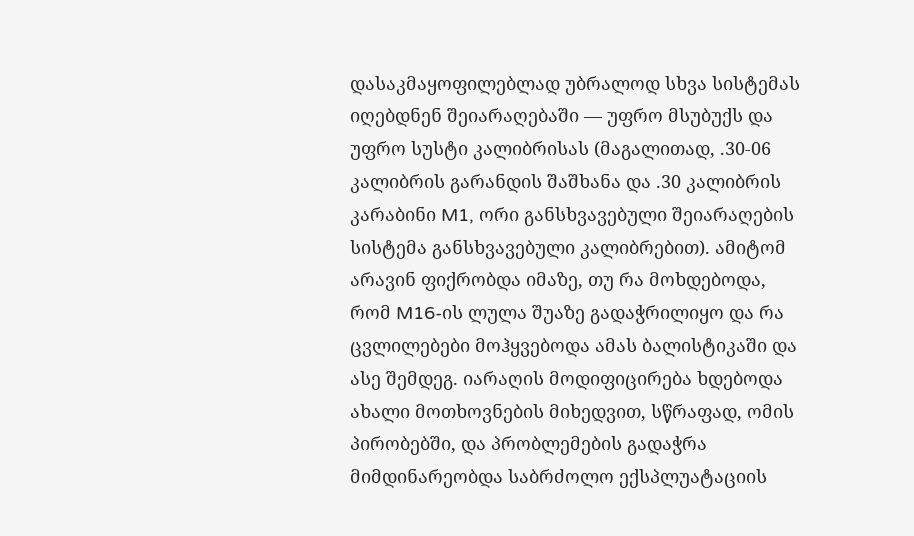დასაკმაყოფილებლად უბრალოდ სხვა სისტემას იღებდნენ შეიარაღებაში — უფრო მსუბუქს და უფრო სუსტი კალიბრისას (მაგალითად, .30-06 კალიბრის გარანდის შაშხანა და .30 კალიბრის კარაბინი M1, ორი განსხვავებული შეიარაღების სისტემა განსხვავებული კალიბრებით). ამიტომ არავინ ფიქრობდა იმაზე, თუ რა მოხდებოდა, რომ M16-ის ლულა შუაზე გადაჭრილიყო და რა ცვლილებები მოჰყვებოდა ამას ბალისტიკაში და ასე შემდეგ. იარაღის მოდიფიცირება ხდებოდა ახალი მოთხოვნების მიხედვით, სწრაფად, ომის პირობებში, და პრობლემების გადაჭრა მიმდინარეობდა საბრძოლო ექსპლუატაციის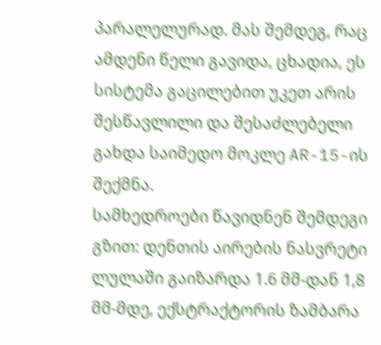პარალელურად. მას შემდეგ, რაც ამდენი წელი გავიდა, ცხადია, ეს სისტემა გაცილებით უკეთ არის შესწავლილი და შესაძლებელი გახდა საიმედო მოკლე AR-15-ის შექმნა.
სამხედროები წავიდნენ შემდეგი გზით: დენთის აირების ნასვრეტი ლულაში გაიზარდა 1.6 მმ-დან 1,8 მმ-მდე, ექსტრაქტორის ზამბარა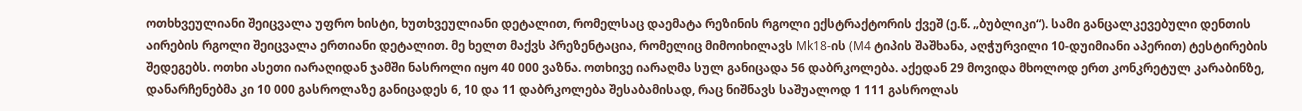ოთხხვეულიანი შეიცვალა უფრო ხისტი, ხუთხვეულიანი დეტალით, რომელსაც დაემატა რეზინის რგოლი ექსტრაქტორის ქვეშ (ე.წ. „ბუბლიკი“). სამი განცალკევებული დენთის აირების რგოლი შეიცვალა ერთიანი დეტალით. მე ხელთ მაქვს პრეზენტაცია, რომელიც მიმოიხილავს Mk18-ის (M4 ტიპის შაშხანა, აღჭურვილი 10-დუიმიანი აპერით) ტესტირების შედეგებს. ოთხი ასეთი იარაღიდან ჯამში ნასროლი იყო 40 000 ვაზნა. ოთხივე იარაღმა სულ განიცადა 56 დაბრკოლება. აქედან 29 მოვიდა მხოლოდ ერთ კონკრეტულ კარაბინზე, დანარჩენებმა კი 10 000 გასროლაზე განიცადეს 6, 10 და 11 დაბრკოლება შესაბამისად, რაც ნიშნავს საშუალოდ 1 111 გასროლას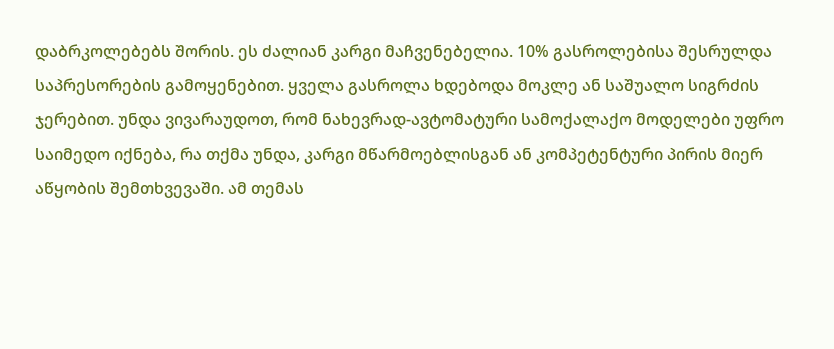დაბრკოლებებს შორის. ეს ძალიან კარგი მაჩვენებელია. 10% გასროლებისა შესრულდა საპრესორების გამოყენებით. ყველა გასროლა ხდებოდა მოკლე ან საშუალო სიგრძის ჯერებით. უნდა ვივარაუდოთ, რომ ნახევრად-ავტომატური სამოქალაქო მოდელები უფრო საიმედო იქნება, რა თქმა უნდა, კარგი მწარმოებლისგან ან კომპეტენტური პირის მიერ აწყობის შემთხვევაში. ამ თემას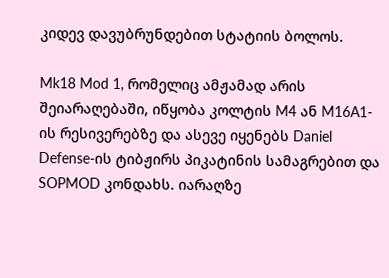კიდევ დავუბრუნდებით სტატიის ბოლოს.

Mk18 Mod 1, რომელიც ამჟამად არის შეიარაღებაში, იწყობა კოლტის M4 ან M16A1-ის რესივერებზე და ასევე იყენებს Daniel Defense-ის ტიბჟირს პიკატინის სამაგრებით და SOPMOD კონდახს. იარაღზე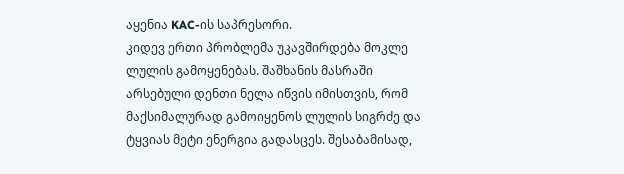აყენია KAC-ის საპრესორი.
კიდევ ერთი პრობლემა უკავშირდება მოკლე ლულის გამოყენებას. შაშხანის მასრაში არსებული დენთი ნელა იწვის იმისთვის, რომ მაქსიმალურად გამოიყენოს ლულის სიგრძე და ტყვიას მეტი ენერგია გადასცეს. შესაბამისად,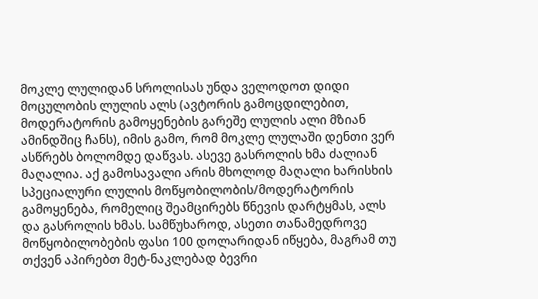მოკლე ლულიდან სროლისას უნდა ველოდოთ დიდი მოცულობის ლულის ალს (ავტორის გამოცდილებით, მოდერატორის გამოყენების გარეშე ლულის ალი მზიან ამინდშიც ჩანს), იმის გამო, რომ მოკლე ლულაში დენთი ვერ ასწრებს ბოლომდე დაწვას. ასევე გასროლის ხმა ძალიან მაღალია. აქ გამოსავალი არის მხოლოდ მაღალი ხარისხის სპეციალური ლულის მოწყობილობის/მოდერატორის გამოყენება, რომელიც შეამცირებს წნევის დარტყმას, ალს და გასროლის ხმას. სამწუხაროდ, ასეთი თანამედროვე მოწყობილობების ფასი 100 დოლარიდან იწყება, მაგრამ თუ თქვენ აპირებთ მეტ-ნაკლებად ბევრი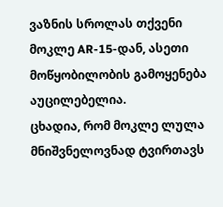ვაზნის სროლას თქვენი მოკლე AR-15-დან, ასეთი მოწყობილობის გამოყენება აუცილებელია.
ცხადია, რომ მოკლე ლულა მნიშვნელოვნად ტვირთავს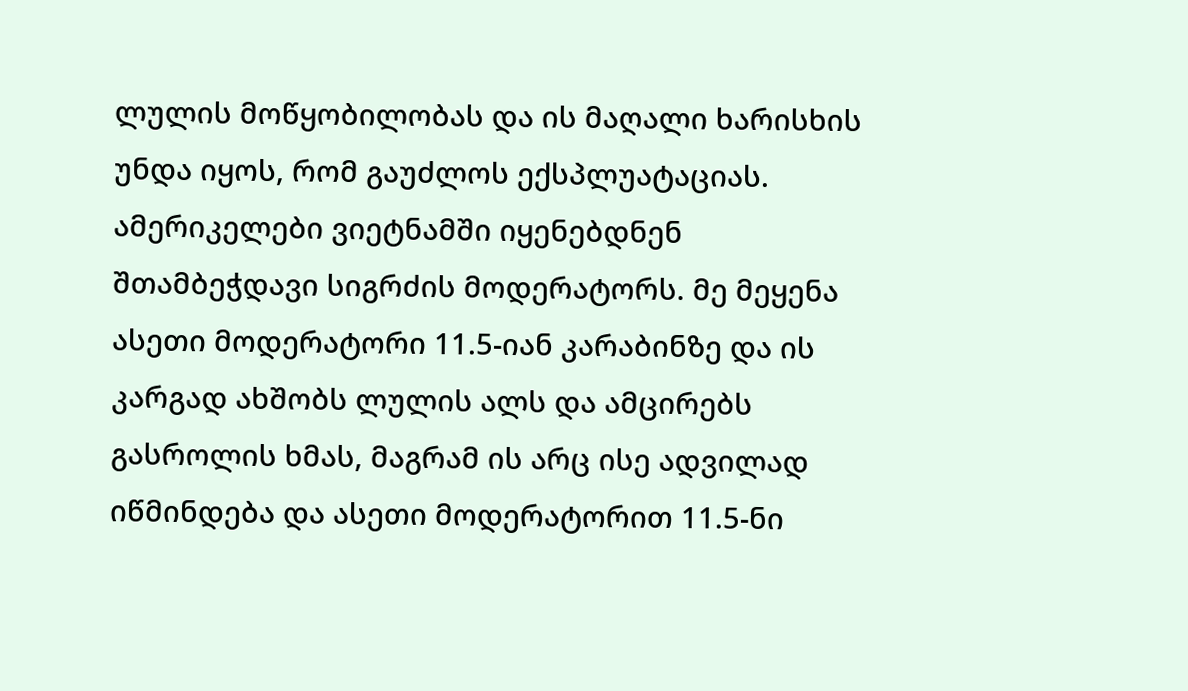ლულის მოწყობილობას და ის მაღალი ხარისხის უნდა იყოს, რომ გაუძლოს ექსპლუატაციას. ამერიკელები ვიეტნამში იყენებდნენ შთამბეჭდავი სიგრძის მოდერატორს. მე მეყენა ასეთი მოდერატორი 11.5-იან კარაბინზე და ის კარგად ახშობს ლულის ალს და ამცირებს გასროლის ხმას, მაგრამ ის არც ისე ადვილად იწმინდება და ასეთი მოდერატორით 11.5-ნი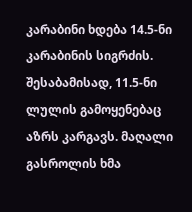კარაბინი ხდება 14.5-ნი კარაბინის სიგრძის. შესაბამისად, 11.5-ნი ლულის გამოყენებაც აზრს კარგავს. მაღალი გასროლის ხმა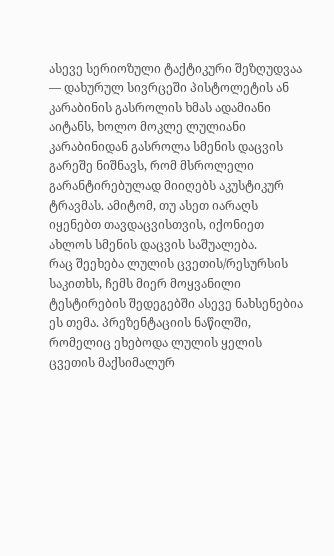ასევე სერიოზული ტაქტიკური შეზღუდვაა — დახურულ სივრცეში პისტოლეტის ან კარაბინის გასროლის ხმას ადამიანი აიტანს, ხოლო მოკლე ლულიანი კარაბინიდან გასროლა სმენის დაცვის გარეშე ნიშნავს, რომ მსროლელი გარანტირებულად მიიღებს აკუსტიკურ ტრავმას. ამიტომ, თუ ასეთ იარაღს იყენებთ თავდაცვისთვის, იქონიეთ ახლოს სმენის დაცვის საშუალება.
რაც შეეხება ლულის ცვეთის/რესურსის საკითხს, ჩემს მიერ მოყვანილი ტესტირების შედეგებში ასევე ნახსენებია ეს თემა. პრეზენტაციის ნაწილში, რომელიც ეხებოდა ლულის ყელის ცვეთის მაქსიმალურ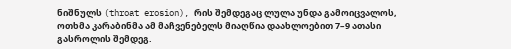ნიშნულს (throat erosion), რის შემდეგაც ლულა უნდა გამოიცვალოს, ოთხმა კარაბინმა ამ მაჩვენებელს მიაღწია დაახლოებით 7–9 ათასი გასროლის შემდეგ.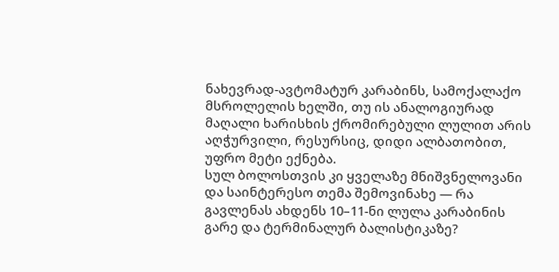ნახევრად-ავტომატურ კარაბინს, სამოქალაქო მსროლელის ხელში, თუ ის ანალოგიურად მაღალი ხარისხის ქრომირებული ლულით არის აღჭურვილი, რესურსიც, დიდი ალბათობით, უფრო მეტი ექნება.
სულ ბოლოსთვის კი ყველაზე მნიშვნელოვანი და საინტერესო თემა შემოვინახე — რა გავლენას ახდენს 10–11-ნი ლულა კარაბინის გარე და ტერმინალურ ბალისტიკაზე?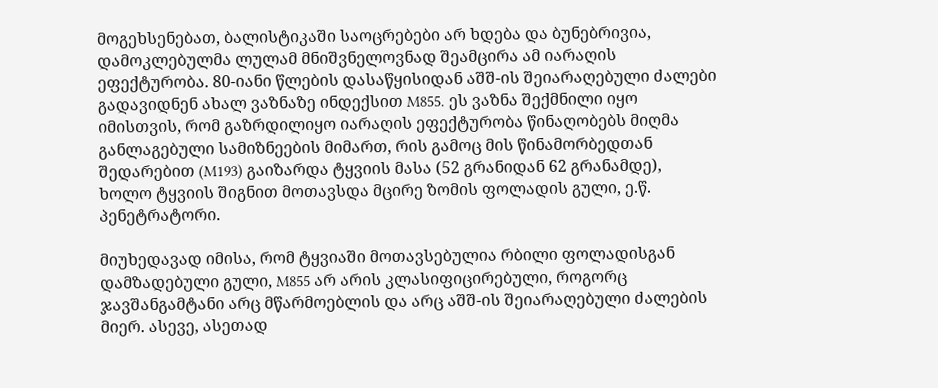მოგეხსენებათ, ბალისტიკაში საოცრებები არ ხდება და ბუნებრივია, დამოკლებულმა ლულამ მნიშვნელოვნად შეამცირა ამ იარაღის ეფექტურობა. 80-იანი წლების დასაწყისიდან აშშ-ის შეიარაღებული ძალები გადავიდნენ ახალ ვაზნაზე ინდექსით M855. ეს ვაზნა შექმნილი იყო იმისთვის, რომ გაზრდილიყო იარაღის ეფექტურობა წინაღობებს მიღმა განლაგებული სამიზნეების მიმართ, რის გამოც მის წინამორბედთან შედარებით (M193) გაიზარდა ტყვიის მასა (52 გრანიდან 62 გრანამდე), ხოლო ტყვიის შიგნით მოთავსდა მცირე ზომის ფოლადის გული, ე.წ. პენეტრატორი.

მიუხედავად იმისა, რომ ტყვიაში მოთავსებულია რბილი ფოლადისგან დამზადებული გული, M855 არ არის კლასიფიცირებული, როგორც ჯავშანგამტანი არც მწარმოებლის და არც აშშ-ის შეიარაღებული ძალების მიერ. ასევე, ასეთად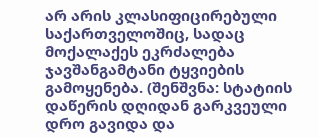არ არის კლასიფიცირებული საქართველოშიც, სადაც მოქალაქეს ეკრძალება ჯავშანგამტანი ტყვიების გამოყენება. (შენშვნა: სტატიის დაწერის დღიდან გარკვეული დრო გავიდა და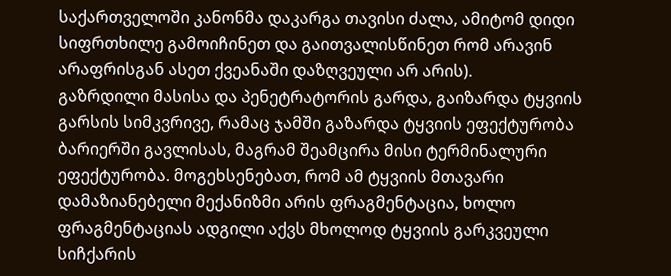საქართველოში კანონმა დაკარგა თავისი ძალა, ამიტომ დიდი სიფრთხილე გამოიჩინეთ და გაითვალისწინეთ რომ არავინ არაფრისგან ასეთ ქვეანაში დაზღვეული არ არის).
გაზრდილი მასისა და პენეტრატორის გარდა, გაიზარდა ტყვიის გარსის სიმკვრივე, რამაც ჯამში გაზარდა ტყვიის ეფექტურობა ბარიერში გავლისას, მაგრამ შეამცირა მისი ტერმინალური ეფექტურობა. მოგეხსენებათ, რომ ამ ტყვიის მთავარი დამაზიანებელი მექანიზმი არის ფრაგმენტაცია, ხოლო ფრაგმენტაციას ადგილი აქვს მხოლოდ ტყვიის გარკვეული სიჩქარის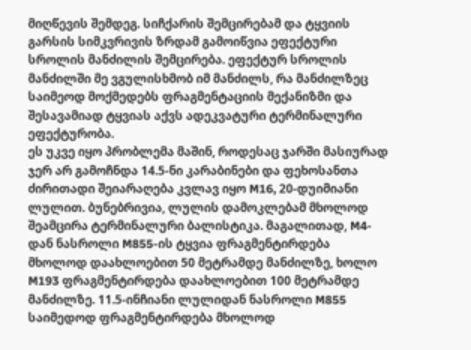მიღწევის შემდეგ. სიჩქარის შემცირებამ და ტყვიის გარსის სიმკვრივის ზრდამ გამოიწვია ეფექტური სროლის მანძილის შემცირება. ეფექტურ სროლის მანძილში მე ვგულისხმობ იმ მანძილს, რა მანძილზეც საიმეოდ მოქმედებს ფრაგმენტაციის მექანიზმი და შესავამიად ტყვიას აქვს ადეკვატური ტერმინალური ეფექტურობა.
ეს უკვე იყო პრობლემა მაშინ, როდესაც ჯარში მასიურად ჯერ არ გამოჩნდა 14.5-ნი კარაბინები და ფეხოსანთა ძირითადი შეიარაღება კვლავ იყო M16, 20-დუიმიანი ლულით. ბუნებრივია, ლულის დამოკლებამ მხოლოდ შეამცირა ტერმინალური ბალისტიკა. მაგალითად, M4-დან ნასროლი M855-ის ტყვია ფრაგმენტირდება მხოლოდ დაახლოებით 50 მეტრამდე მანძილზე, ხოლო M193 ფრაგმენტირდება დაახლოებით 100 მეტრამდე მანძილზე. 11.5-ინჩიანი ლულიდან ნასროლი M855 საიმედოდ ფრაგმენტირდება მხოლოდ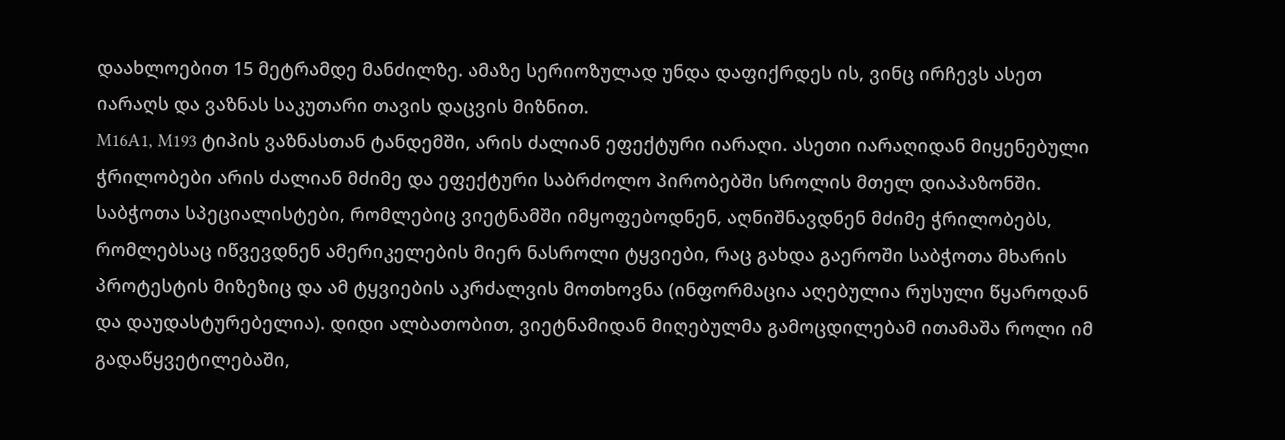დაახლოებით 15 მეტრამდე მანძილზე. ამაზე სერიოზულად უნდა დაფიქრდეს ის, ვინც ირჩევს ასეთ იარაღს და ვაზნას საკუთარი თავის დაცვის მიზნით.
M16A1, M193 ტიპის ვაზნასთან ტანდემში, არის ძალიან ეფექტური იარაღი. ასეთი იარაღიდან მიყენებული ჭრილობები არის ძალიან მძიმე და ეფექტური საბრძოლო პირობებში სროლის მთელ დიაპაზონში. საბჭოთა სპეციალისტები, რომლებიც ვიეტნამში იმყოფებოდნენ, აღნიშნავდნენ მძიმე ჭრილობებს, რომლებსაც იწვევდნენ ამერიკელების მიერ ნასროლი ტყვიები, რაც გახდა გაეროში საბჭოთა მხარის პროტესტის მიზეზიც და ამ ტყვიების აკრძალვის მოთხოვნა (ინფორმაცია აღებულია რუსული წყაროდან და დაუდასტურებელია). დიდი ალბათობით, ვიეტნამიდან მიღებულმა გამოცდილებამ ითამაშა როლი იმ გადაწყვეტილებაში,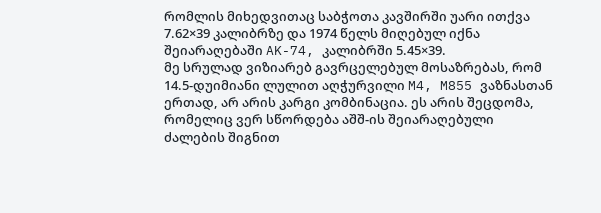რომლის მიხედვითაც საბჭოთა კავშირში უარი ითქვა 7.62×39 კალიბრზე და 1974 წელს მიღებულ იქნა შეიარაღებაში AK-74, კალიბრში 5.45×39.
მე სრულად ვიზიარებ გავრცელებულ მოსაზრებას, რომ 14.5-დუიმიანი ლულით აღჭურვილი M4, M855 ვაზნასთან ერთად, არ არის კარგი კომბინაცია. ეს არის შეცდომა, რომელიც ვერ სწორდება აშშ-ის შეიარაღებული ძალების შიგნით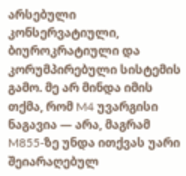არსებული კონსერვატიული, ბიუროკრატიული და კორუმპირებული სისტემის გამო. მე არ მინდა იმის თქმა, რომ M4 უვარგისი ნაგავია — არა, მაგრამ M855-ზე უნდა ითქვას უარი შეიარაღებულ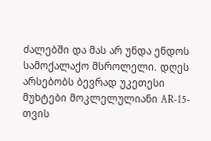ძალებში და მას არ უნდა ენდოს სამოქალაქო მსროლელი. დღეს არსებობს ბევრად უკეთესი მუხტები მოკლელულიანი AR-15-თვის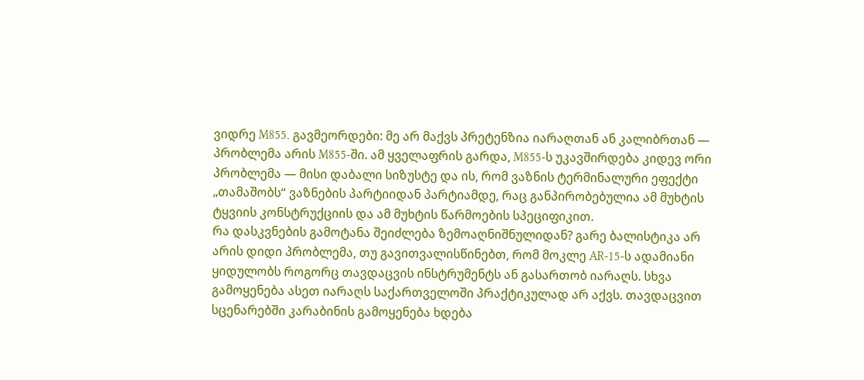ვიდრე M855. გავმეორდები: მე არ მაქვს პრეტენზია იარაღთან ან კალიბრთან — პრობლემა არის M855-ში. ამ ყველაფრის გარდა, M855-ს უკავშირდება კიდევ ორი პრობლემა — მისი დაბალი სიზუსტე და ის, რომ ვაზნის ტერმინალური ეფექტი „თამაშობს“ ვაზნების პარტიიდან პარტიამდე, რაც განპირობებულია ამ მუხტის ტყვიის კონსტრუქციის და ამ მუხტის წარმოების სპეციფიკით.
რა დასკვნების გამოტანა შეიძლება ზემოაღნიშნულიდან? გარე ბალისტიკა არ არის დიდი პრობლემა, თუ გავითვალისწინებთ, რომ მოკლე AR-15-ს ადამიანი ყიდულობს როგორც თავდაცვის ინსტრუმენტს ან გასართობ იარაღს. სხვა გამოყენება ასეთ იარაღს საქართველოში პრაქტიკულად არ აქვს. თავდაცვით სცენარებში კარაბინის გამოყენება ხდება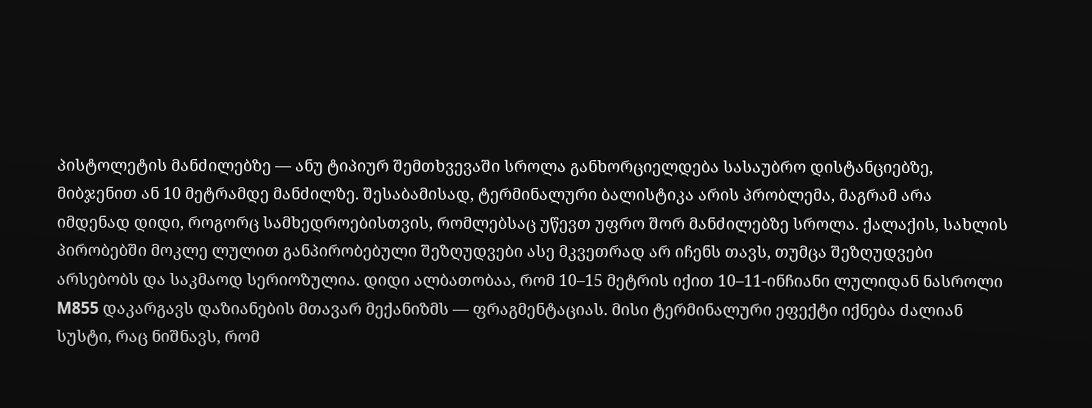პისტოლეტის მანძილებზე — ანუ ტიპიურ შემთხვევაში სროლა განხორციელდება სასაუბრო დისტანციებზე, მიბჯენით ან 10 მეტრამდე მანძილზე. შესაბამისად, ტერმინალური ბალისტიკა არის პრობლემა, მაგრამ არა იმდენად დიდი, როგორც სამხედროებისთვის, რომლებსაც უწევთ უფრო შორ მანძილებზე სროლა. ქალაქის, სახლის პირობებში მოკლე ლულით განპირობებული შეზღუდვები ასე მკვეთრად არ იჩენს თავს, თუმცა შეზღუდვები არსებობს და საკმაოდ სერიოზულია. დიდი ალბათობაა, რომ 10–15 მეტრის იქით 10–11-ინჩიანი ლულიდან ნასროლი M855 დაკარგავს დაზიანების მთავარ მექანიზმს — ფრაგმენტაციას. მისი ტერმინალური ეფექტი იქნება ძალიან სუსტი, რაც ნიშნავს, რომ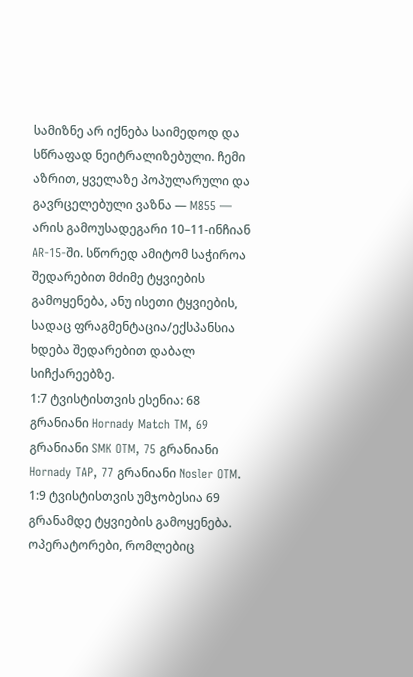სამიზნე არ იქნება საიმედოდ და სწრაფად ნეიტრალიზებული. ჩემი აზრით, ყველაზე პოპულარული და გავრცელებული ვაზნა — M855 — არის გამოუსადეგარი 10–11-ინჩიან AR-15-ში. სწორედ ამიტომ საჭიროა შედარებით მძიმე ტყვიების გამოყენება, ანუ ისეთი ტყვიების, სადაც ფრაგმენტაცია/ექსპანსია ხდება შედარებით დაბალ სიჩქარეებზე.
1:7 ტვისტისთვის ესენია: 68 გრანიანი Hornady Match TM, 69 გრანიანი SMK OTM, 75 გრანიანი Hornady TAP, 77 გრანიანი Nosler OTM. 1:9 ტვისტისთვის უმჯობესია 69 გრანამდე ტყვიების გამოყენება. ოპერატორები, რომლებიც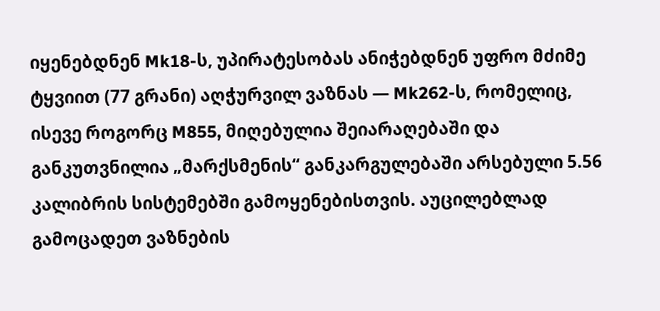იყენებდნენ Mk18-ს, უპირატესობას ანიჭებდნენ უფრო მძიმე ტყვიით (77 გრანი) აღჭურვილ ვაზნას — Mk262-ს, რომელიც, ისევე როგორც M855, მიღებულია შეიარაღებაში და განკუთვნილია „მარქსმენის“ განკარგულებაში არსებული 5.56 კალიბრის სისტემებში გამოყენებისთვის. აუცილებლად გამოცადეთ ვაზნების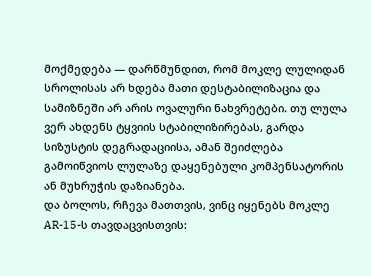მოქმედება — დარწმუნდით, რომ მოკლე ლულიდან სროლისას არ ხდება მათი დესტაბილიზაცია და სამიზნეში არ არის ოვალური ნახვრეტები. თუ ლულა ვერ ახდენს ტყვიის სტაბილიზირებას, გარდა სიზუსტის დეგრადაციისა, ამან შეიძლება გამოიწვიოს ლულაზე დაყენებული კომპენსატორის ან მუხრუჭის დაზიანება.
და ბოლოს, რჩევა მათთვის, ვინც იყენებს მოკლე AR-15-ს თავდაცვისთვის: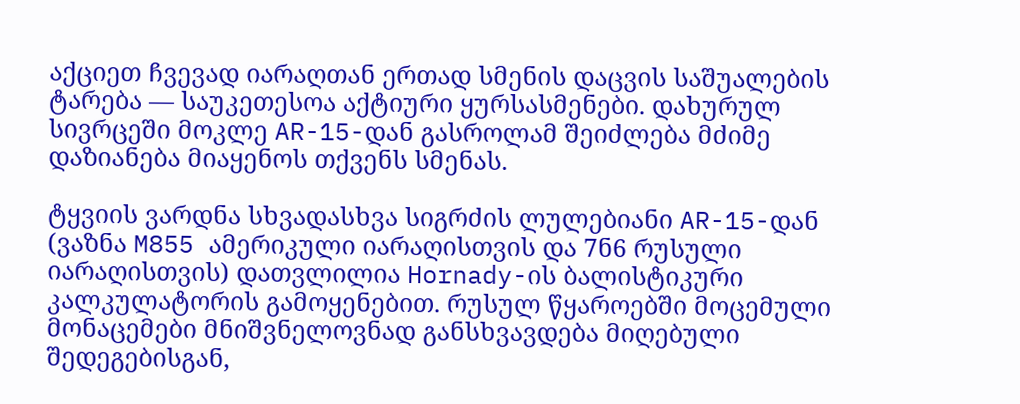აქციეთ ჩვევად იარაღთან ერთად სმენის დაცვის საშუალების ტარება — საუკეთესოა აქტიური ყურსასმენები. დახურულ სივრცეში მოკლე AR-15-დან გასროლამ შეიძლება მძიმე დაზიანება მიაყენოს თქვენს სმენას.

ტყვიის ვარდნა სხვადასხვა სიგრძის ლულებიანი AR-15-დან (ვაზნა M855 ამერიკული იარაღისთვის და 7ნ6 რუსული იარაღისთვის) დათვლილია Hornady-ის ბალისტიკური კალკულატორის გამოყენებით. რუსულ წყაროებში მოცემული მონაცემები მნიშვნელოვნად განსხვავდება მიღებული შედეგებისგან,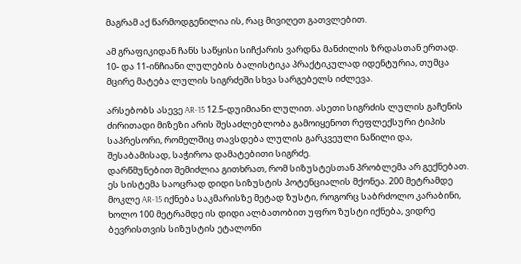მაგრამ აქ წარმოდგენილია ის, რაც მივიღეთ გათვლებით.

ამ გრაფიკიდან ჩანს საწყისი სიჩქარის ვარდნა მანძილის ზრდასთან ერთად. 10- და 11-ინჩიანი ლულების ბალისტიკა პრაქტიკულად იდენტურია, თუმცა მცირე მატება ლულის სიგრძეში სხვა სარგებელს იძლევა.

არსებობს ასევე AR-15 12.5-დუიმიანი ლულით. ასეთი სიგრძის ლულის გაჩენის ძირითადი მიზეზი არის შესაძლებლობა გამოიყენოთ რეფლექსური ტიპის საპრესორი, რომელშიც თავსდება ლულის გარკვეული ნაწილი და, შესაბამისად, საჭიროა დამატებითი სიგრძე.
დარწმუნებით შემიძლია გითხრათ, რომ სიზუსტესთან პრობლემა არ გექნებათ. ეს სისტემა საოცრად დიდი სიზუსტის პოტენციალის მქონეა. 200 მეტრამდე მოკლე AR-15 იქნება საკმარისზე მეტად ზუსტი, როგორც საბრძოლო კარაბინი, ხოლო 100 მეტრამდე ის დიდი ალბათობით უფრო ზუსტი იქნება, ვიდრე ბევრისთვის სიზუსტის ეტალონი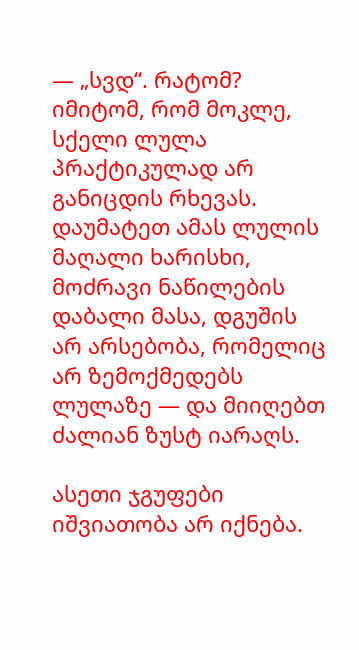— „სვდ“. რატომ? იმიტომ, რომ მოკლე, სქელი ლულა პრაქტიკულად არ განიცდის რხევას. დაუმატეთ ამას ლულის მაღალი ხარისხი, მოძრავი ნაწილების დაბალი მასა, დგუშის არ არსებობა, რომელიც არ ზემოქმედებს ლულაზე — და მიიღებთ ძალიან ზუსტ იარაღს.

ასეთი ჯგუფები იშვიათობა არ იქნება.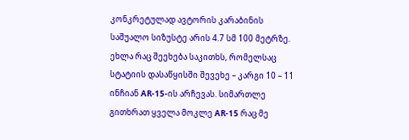კონკრეტულად ავტორის კარაბინის საშუალო სიზუსტე არის 4.7 სმ 100 მეტრზე.
ეხლა რაც შეეხება საკითხს, რომელსაც სტატიის დასაწყისში შევეხე – კარგი 10 – 11 ინჩიან AR-15-ის არჩევას. სიმართლე გითხრათ ყველა მოკლე AR-15 რაც მე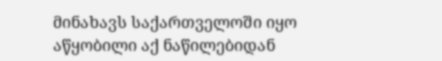მინახავს საქართველოში იყო აწყობილი აქ ნაწილებიდან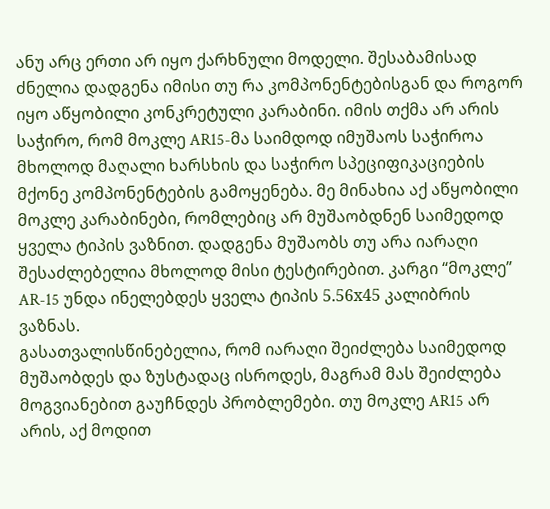ანუ არც ერთი არ იყო ქარხნული მოდელი. შესაბამისად ძნელია დადგენა იმისი თუ რა კომპონენტებისგან და როგორ იყო აწყობილი კონკრეტული კარაბინი. იმის თქმა არ არის საჭირო, რომ მოკლე AR15-მა საიმდოდ იმუშაოს საჭიროა მხოლოდ მაღალი ხარსხის და საჭირო სპეციფიკაციების მქონე კომპონენტების გამოყენება. მე მინახია აქ აწყობილი მოკლე კარაბინები, რომლებიც არ მუშაობდნენ საიმედოდ ყველა ტიპის ვაზნით. დადგენა მუშაობს თუ არა იარაღი შესაძლებელია მხოლოდ მისი ტესტირებით. კარგი “მოკლე” AR-15 უნდა ინელებდეს ყველა ტიპის 5.56х45 კალიბრის ვაზნას.
გასათვალისწინებელია, რომ იარაღი შეიძლება საიმედოდ მუშაობდეს და ზუსტადაც ისროდეს, მაგრამ მას შეიძლება მოგვიანებით გაუჩნდეს პრობლემები. თუ მოკლე AR15 არ არის, აქ მოდით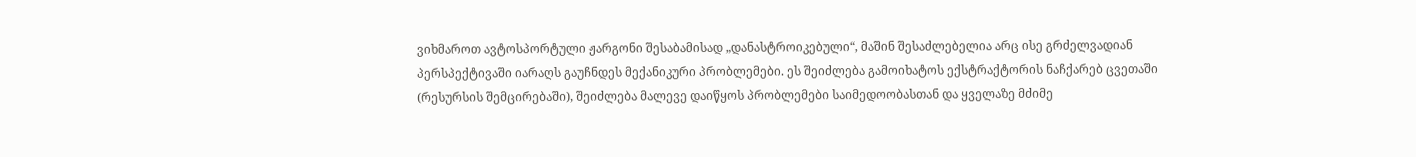ვიხმაროთ ავტოსპორტული ჟარგონი შესაბამისად „დანასტროიკებული“, მაშინ შესაძლებელია არც ისე გრძელვადიან პერსპექტივაში იარაღს გაუჩნდეს მექანიკური პრობლემები. ეს შეიძლება გამოიხატოს ექსტრაქტორის ნაჩქარებ ცვეთაში (რესურსის შემცირებაში), შეიძლება მალევე დაიწყოს პრობლემები საიმედოობასთან და ყველაზე მძიმე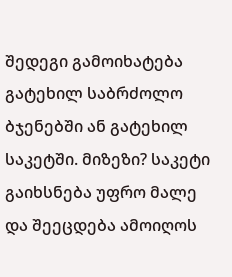შედეგი გამოიხატება გატეხილ საბრძოლო ბჯენებში ან გატეხილ საკეტში. მიზეზი? საკეტი გაიხსნება უფრო მალე და შეეცდება ამოიღოს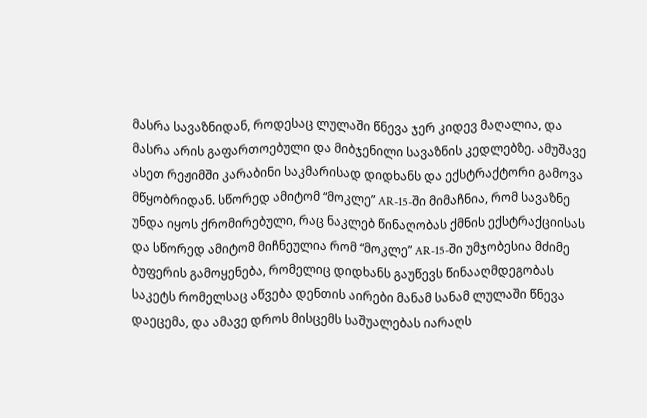მასრა სავაზნიდან, როდესაც ლულაში წნევა ჯერ კიდევ მაღალია, და მასრა არის გაფართოებული და მიბჯენილი სავაზნის კედლებზე. ამუშავე ასეთ რეჟიმში კარაბინი საკმარისად დიდხანს და ექსტრაქტორი გამოვა მწყობრიდან. სწორედ ამიტომ “მოკლე” AR-15-ში მიმაჩნია, რომ სავაზნე უნდა იყოს ქრომირებული, რაც ნაკლებ წინაღობას ქმნის ექსტრაქციისას და სწორედ ამიტომ მიჩნეულია რომ “მოკლე” AR-15-ში უმჯობესია მძიმე ბუფერის გამოყენება, რომელიც დიდხანს გაუწევს წინააღმდეგობას საკეტს რომელსაც აწვება დენთის აირები მანამ სანამ ლულაში წნევა დაეცემა, და ამავე დროს მისცემს საშუალებას იარაღს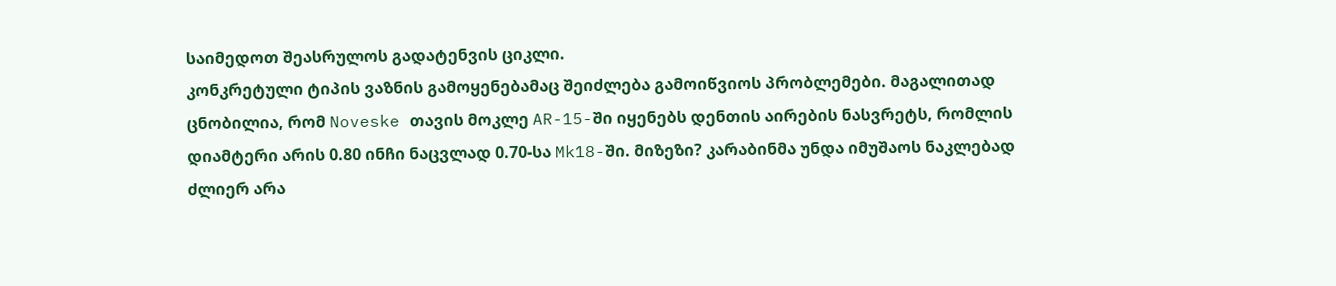საიმედოთ შეასრულოს გადატენვის ციკლი.
კონკრეტული ტიპის ვაზნის გამოყენებამაც შეიძლება გამოიწვიოს პრობლემები. მაგალითად ცნობილია, რომ Noveske თავის მოკლე AR-15-ში იყენებს დენთის აირების ნასვრეტს, რომლის დიამტერი არის 0.80 ინჩი ნაცვლად 0.70-სა Mk18-ში. მიზეზი? კარაბინმა უნდა იმუშაოს ნაკლებად ძლიერ არა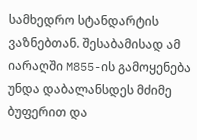სამხედრო სტანდარტის ვაზნებთან. შესაბამისად ამ იარაღში M855-ის გამოყენება უნდა დაბალანსდეს მძიმე ბუფერით და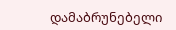დამაბრუნებელი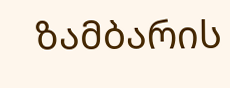ზამბარის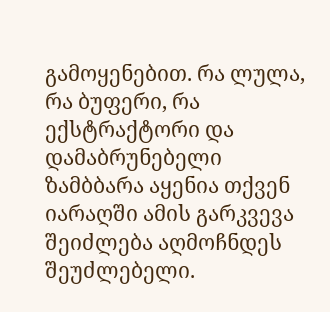გამოყენებით. რა ლულა, რა ბუფერი, რა ექსტრაქტორი და დამაბრუნებელი ზამბბარა აყენია თქვენ იარაღში ამის გარკვევა შეიძლება აღმოჩნდეს შეუძლებელი.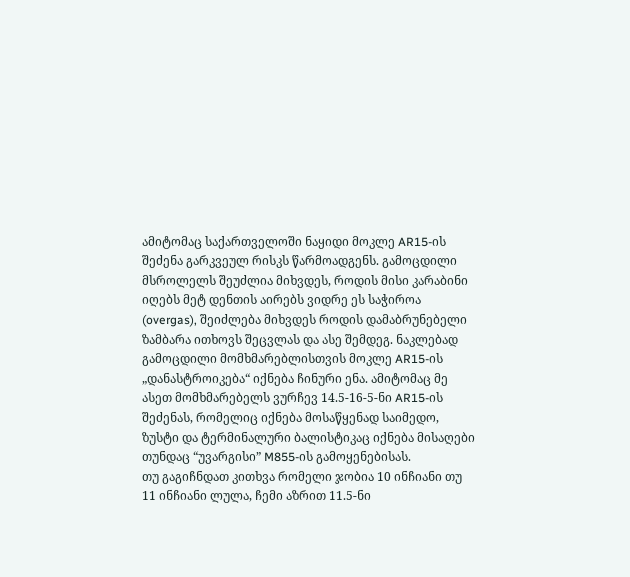ამიტომაც საქართველოში ნაყიდი მოკლე AR15-ის შეძენა გარკვეულ რისკს წარმოადგენს. გამოცდილი მსროლელს შეუძლია მიხვდეს, როდის მისი კარაბინი იღებს მეტ დენთის აირებს ვიდრე ეს საჭიროა (overgas), შეიძლება მიხვდეს როდის დამაბრუნებელი ზამბარა ითხოვს შეცვლას და ასე შემდეგ. ნაკლებად გამოცდილი მომხმარებლისთვის მოკლე AR15-ის „დანასტროიკება“ იქნება ჩინური ენა. ამიტომაც მე ასეთ მომხმარებელს ვურჩევ 14.5-16-5-ნი AR15-ის შეძენას, რომელიც იქნება მოსაწყენად საიმედო, ზუსტი და ტერმინალური ბალისტიკაც იქნება მისაღები თუნდაც “უვარგისი” M855-ის გამოყენებისას.
თუ გაგიჩნდათ კითხვა რომელი ჯობია 10 ინჩიანი თუ 11 ინჩიანი ლულა, ჩემი აზრით 11.5-ნი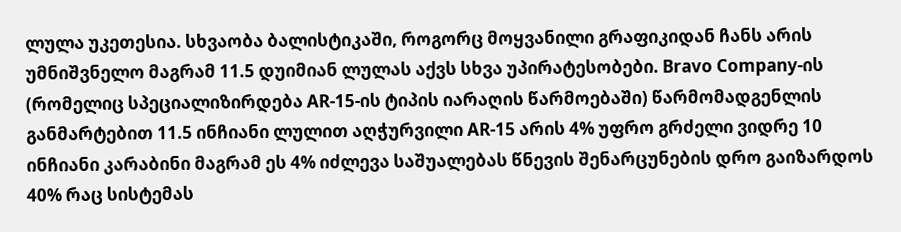ლულა უკეთესია. სხვაობა ბალისტიკაში, როგორც მოყვანილი გრაფიკიდან ჩანს არის უმნიშვნელო მაგრამ 11.5 დუიმიან ლულას აქვს სხვა უპირატესობები. Bravo Company-ის (რომელიც სპეციალიზირდება AR-15-ის ტიპის იარაღის წარმოებაში) წარმომადგენლის განმარტებით 11.5 ინჩიანი ლულით აღჭურვილი AR-15 არის 4% უფრო გრძელი ვიდრე 10 ინჩიანი კარაბინი მაგრამ ეს 4% იძლევა საშუალებას წნევის შენარცუნების დრო გაიზარდოს 40% რაც სისტემას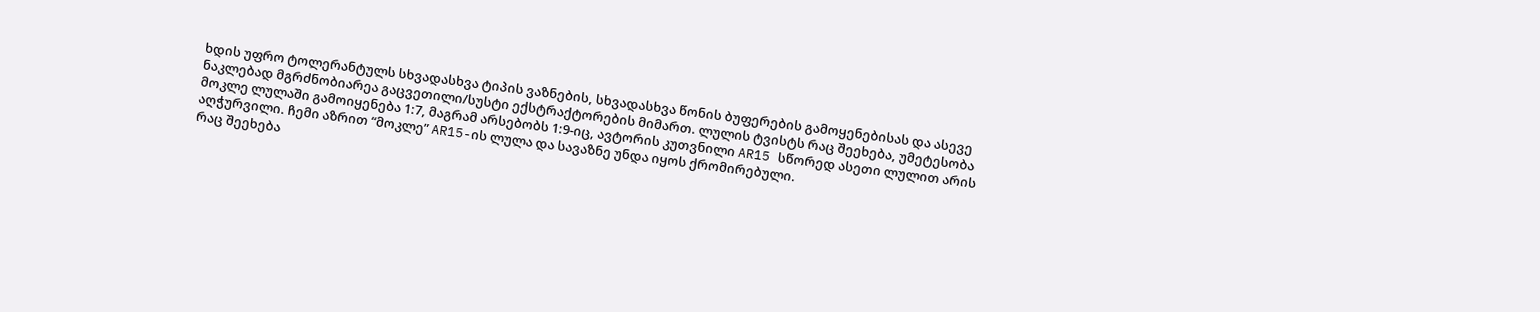ხდის უფრო ტოლერანტულს სხვადასხვა ტიპის ვაზნების, სხვადასხვა წონის ბუფერების გამოყენებისას და ასევე ნაკლებად მგრძნობიარეა გაცვეთილი/სუსტი ექსტრაქტორების მიმართ. ლულის ტვისტს რაც შეეხება, უმეტესობა მოკლე ლულაში გამოიყენება 1:7, მაგრამ არსებობს 1:9-იც, ავტორის კუთვნილი AR15 სწორედ ასეთი ლულით არის აღჭურვილი. ჩემი აზრით “მოკლე” AR15-ის ლულა და სავაზნე უნდა იყოს ქრომირებული.
რაც შეეხება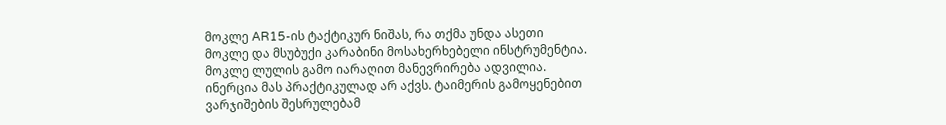მოკლე AR15-ის ტაქტიკურ ნიშას, რა თქმა უნდა ასეთი მოკლე და მსუბუქი კარაბინი მოსახერხებელი ინსტრუმენტია. მოკლე ლულის გამო იარაღით მანევრირება ადვილია. ინერცია მას პრაქტიკულად არ აქვს. ტაიმერის გამოყენებით ვარჯიშების შესრულებამ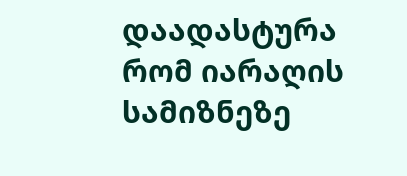დაადასტურა რომ იარაღის სამიზნეზე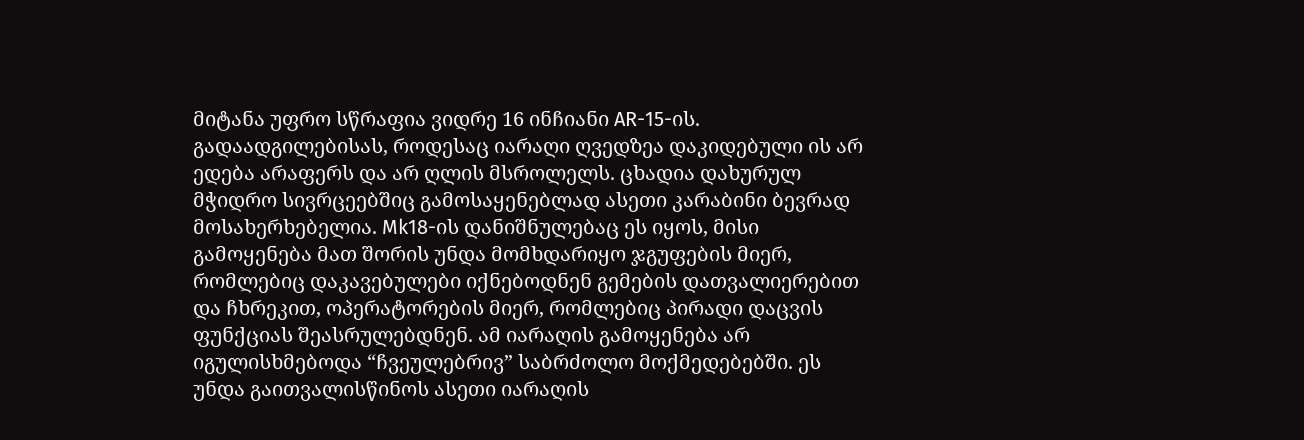მიტანა უფრო სწრაფია ვიდრე 16 ინჩიანი AR-15-ის. გადაადგილებისას, როდესაც იარაღი ღვედზეა დაკიდებული ის არ ედება არაფერს და არ ღლის მსროლელს. ცხადია დახურულ მჭიდრო სივრცეებშიც გამოსაყენებლად ასეთი კარაბინი ბევრად მოსახერხებელია. Mk18-ის დანიშნულებაც ეს იყოს, მისი გამოყენება მათ შორის უნდა მომხდარიყო ჯგუფების მიერ, რომლებიც დაკავებულები იქნებოდნენ გემების დათვალიერებით და ჩხრეკით, ოპერატორების მიერ, რომლებიც პირადი დაცვის ფუნქციას შეასრულებდნენ. ამ იარაღის გამოყენება არ იგულისხმებოდა “ჩვეულებრივ” საბრძოლო მოქმედებებში. ეს უნდა გაითვალისწინოს ასეთი იარაღის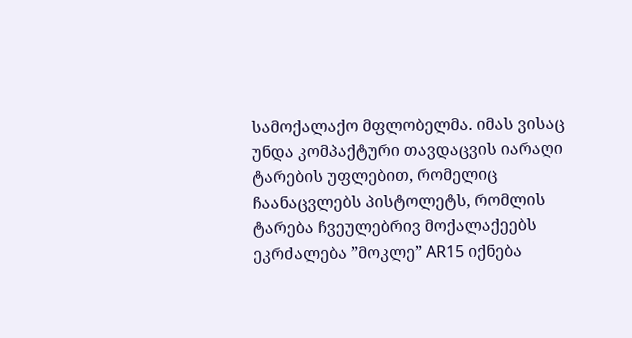სამოქალაქო მფლობელმა. იმას ვისაც უნდა კომპაქტური თავდაცვის იარაღი ტარების უფლებით, რომელიც ჩაანაცვლებს პისტოლეტს, რომლის ტარება ჩვეულებრივ მოქალაქეებს ეკრძალება ”მოკლე” AR15 იქნება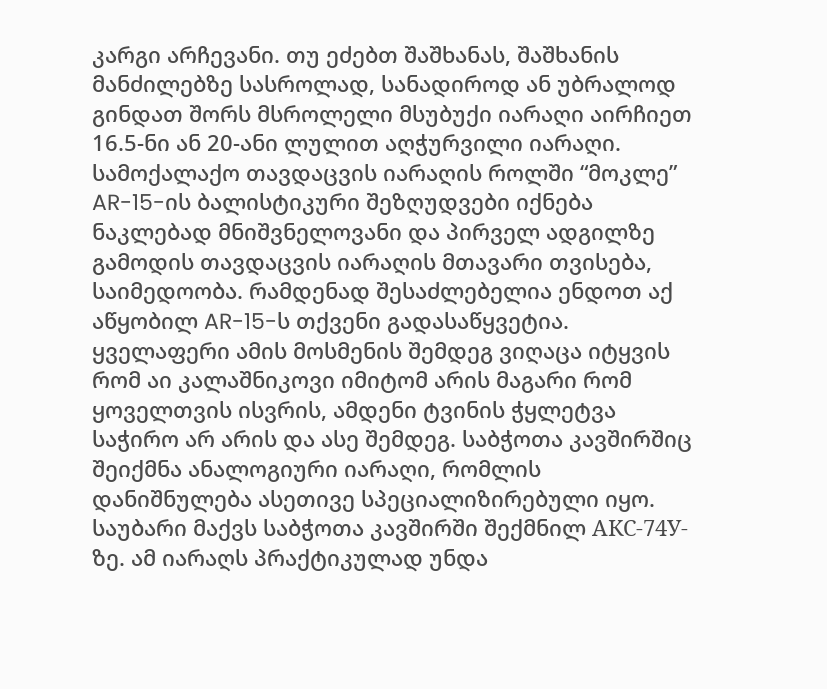კარგი არჩევანი. თუ ეძებთ შაშხანას, შაშხანის მანძილებზე სასროლად, სანადიროდ ან უბრალოდ გინდათ შორს მსროლელი მსუბუქი იარაღი აირჩიეთ 16.5-ნი ან 20-ანი ლულით აღჭურვილი იარაღი. სამოქალაქო თავდაცვის იარაღის როლში “მოკლე” AR-15-ის ბალისტიკური შეზღუდვები იქნება ნაკლებად მნიშვნელოვანი და პირველ ადგილზე გამოდის თავდაცვის იარაღის მთავარი თვისება, საიმედოობა. რამდენად შესაძლებელია ენდოთ აქ აწყობილ AR-15-ს თქვენი გადასაწყვეტია.
ყველაფერი ამის მოსმენის შემდეგ ვიღაცა იტყვის რომ აი კალაშნიკოვი იმიტომ არის მაგარი რომ ყოველთვის ისვრის, ამდენი ტვინის ჭყლეტვა საჭირო არ არის და ასე შემდეგ. საბჭოთა კავშირშიც შეიქმნა ანალოგიური იარაღი, რომლის დანიშნულება ასეთივე სპეციალიზირებული იყო. საუბარი მაქვს საბჭოთა კავშირში შექმნილ AКС-74У-ზე. ამ იარაღს პრაქტიკულად უნდა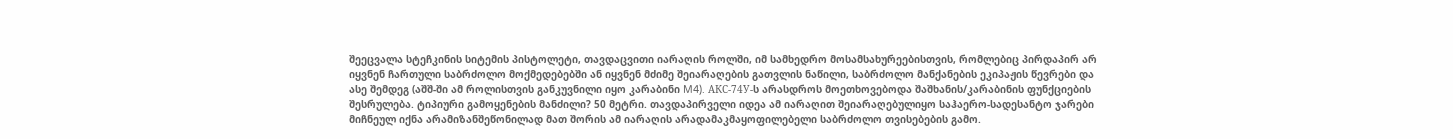შეეცვალა სტეჩკინის სიტემის პისტოლეტი, თავდაცვითი იარაღის როლში, იმ სამხედრო მოსამსახურეებისთვის, რომლებიც პირდაპირ არ იყვნენ ჩართული საბრძოლო მოქმედებებში ან იყვნენ მძიმე შეიარაღების გათვლის ნაწილი, საბრძოლო მანქანების ეკიპაჟის წევრები და ასე შემდეგ (აშშ-ში ამ როლისთვის განკუვნილი იყო კარაბინი M4). AКС-74У-ს არასდროს მოეთხოვებოდა შაშხანის/კარაბინის ფუნქციების შესრულება. ტიპიური გამოყენების მანძილი? 50 მეტრი. თავდაპირველი იდეა ამ იარაღით შეიარაღებულიყო საჰაერო-სადესანტო ჯარები მიჩნეულ იქნა არამიზანშეწონილად მათ შორის ამ იარაღის არადამაკმაყოფილებელი საბრძოლო თვისებების გამო.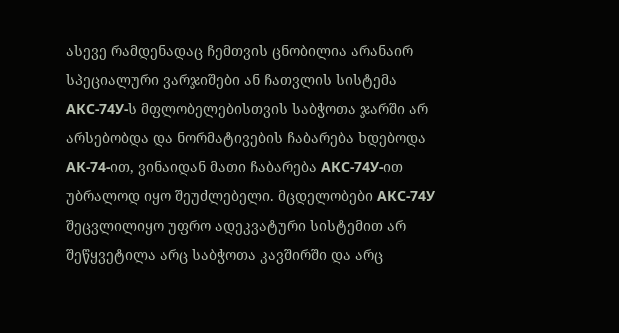ასევე რამდენადაც ჩემთვის ცნობილია არანაირ სპეციალური ვარჯიშები ან ჩათვლის სისტემა AКС-74У-ს მფლობელებისთვის საბჭოთა ჯარში არ არსებობდა და ნორმატივების ჩაბარება ხდებოდა AК-74-ით, ვინაიდან მათი ჩაბარება AКС-74У-ით უბრალოდ იყო შეუძლებელი. მცდელობები AКС-74У შეცვლილიყო უფრო ადეკვატური სისტემით არ შეწყვეტილა არც საბჭოთა კავშირში და არც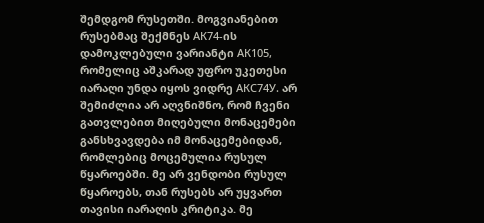შემდგომ რუსეთში. მოგვიანებით რუსებმაც შექმნეს AК74-ის დამოკლებული ვარიანტი АК105, რომელიც აშკარად უფრო უკეთესი იარაღი უნდა იყოს ვიდრე AКС74У. არ შემიძლია არ აღვნიშნო, რომ ჩვენი გათვლებით მიღებული მონაცემები განსხვავდება იმ მონაცემებიდან, რომლებიც მოცემულია რუსულ წყაროებში. მე არ ვენდობი რუსულ წყაროებს, თან რუსებს არ უყვართ თავისი იარაღის კრიტიკა. მე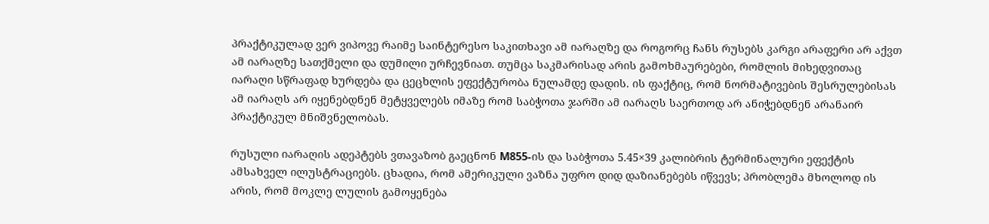პრაქტიკულად ვერ ვიპოვე რაიმე საინტერესო საკითხავი ამ იარაღზე და როგორც ჩანს რუსებს კარგი არაფერი არ აქვთ ამ იარაღზე სათქმელი და დუმილი ურჩევნიათ. თუმცა საკმარისად არის გამოხმაურებები, რომლის მიხედვითაც იარაღი სწრაფად ხურდება და ცეცხლის ეფექტურობა ნულამდე დადის. ის ფაქტიც, რომ ნორმატივების შესრულებისას ამ იარაღს არ იყენებდნენ მეტყველებს იმაზე რომ საბჭოთა ჯარში ამ იარაღს საერთოდ არ ანიჭებდნენ არანაირ პრაქტიკულ მნიშვნელობას.

რუსული იარაღის ადეპტებს ვთავაზობ გაეცნონ M855-ის და საბჭოთა 5.45×39 კალიბრის ტერმინალური ეფექტის ამსახველ ილუსტრაციებს. ცხადია, რომ ამერიკული ვაზნა უფრო დიდ დაზიანებებს იწვევს; პრობლემა მხოლოდ ის არის, რომ მოკლე ლულის გამოყენება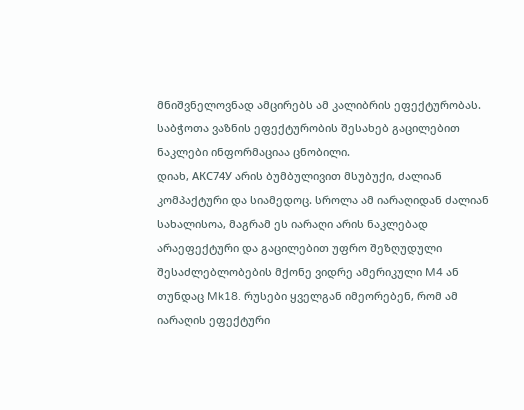მნიშვნელოვნად ამცირებს ამ კალიბრის ეფექტურობას. საბჭოთა ვაზნის ეფექტურობის შესახებ გაცილებით ნაკლები ინფორმაციაა ცნობილი.
დიახ, AКС74У არის ბუმბულივით მსუბუქი, ძალიან კომპაქტური და სიამედოც. სროლა ამ იარაღიდან ძალიან სახალისოა, მაგრამ ეს იარაღი არის ნაკლებად არაეფექტური და გაცილებით უფრო შეზღუდული შესაძლებლობების მქონე ვიდრე ამერიკული M4 ან თუნდაც Mk18. რუსები ყველგან იმეორებენ, რომ ამ იარაღის ეფექტური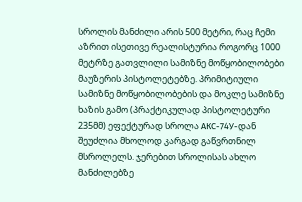სროლის მანძილი არის 500 მეტრი, რაც ჩემი აზრით ისეთივე რეალისტურია როგორც 1000 მეტრზე გათვლილი სამიზნე მოწყობილობები მაუზერის პისტოლეტებზე. პრიმიტიული სამიზნე მოწყობილობების და მოკლე სამიზნე ხაზის გამო (პრაქტიკულად პისტოლეტური 235მმ) ეფექტურად სროლა AКС-74У-დან შეუძლია მხოლოდ კარგად გაწვრთნილ მსროლელს. ჯერებით სროლისას ახლო მანძილებზე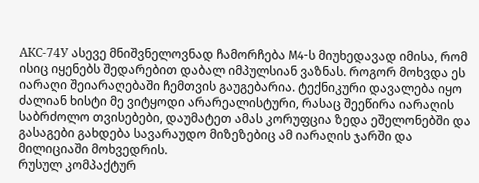AКС-74У ასევე მნიშვნელოვნად ჩამორჩება M4-ს მიუხედავად იმისა, რომ ისიც იყენებს შედარებით დაბალ იმპულსიან ვაზნას. როგორ მოხვდა ეს იარაღი შეიარაღებაში ჩემთვის გაუგებარია. ტექნიკური დავალება იყო ძალიან ხისტი მე ვიტყოდი არარეალისტური, რასაც შეეწირა იარაღის საბრძოლო თვისებები, დაუმატეთ ამას კორუფცია ზედა ეშელონებში და გასაგები გახდება სავარაუდო მიზეზებიც ამ იარაღის ჯარში და მილიციაში მოხვედრის.
რუსულ კომპაქტურ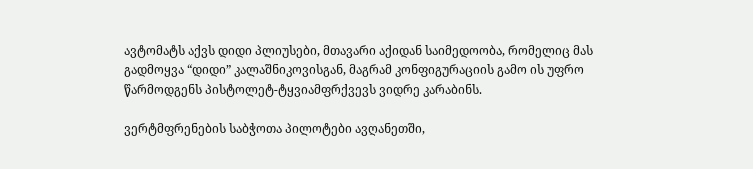ავტომატს აქვს დიდი პლიუსები, მთავარი აქიდან საიმედოობა, რომელიც მას გადმოყვა “დიდი” კალაშნიკოვისგან, მაგრამ კონფიგურაციის გამო ის უფრო წარმოდგენს პისტოლეტ-ტყვიამფრქვევს ვიდრე კარაბინს.

ვერტმფრენების საბჭოთა პილოტები ავღანეთში,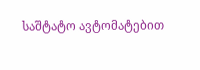საშტატო ავტომატებით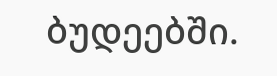ბუდეებში.